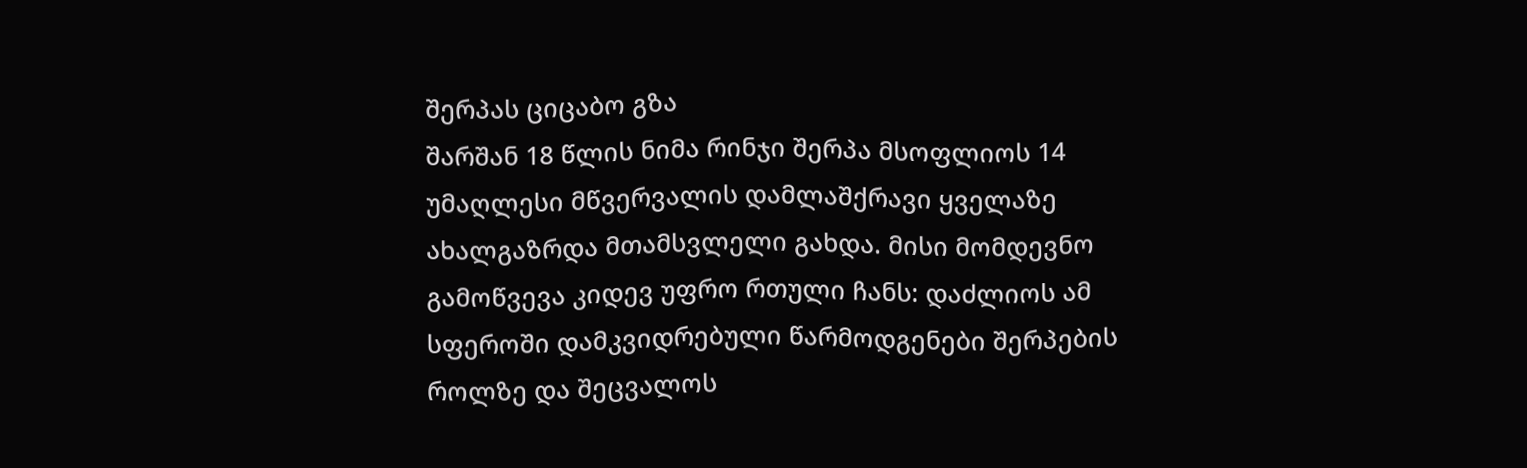შერპას ციცაბო გზა
შარშან 18 წლის ნიმა რინჯი შერპა მსოფლიოს 14 უმაღლესი მწვერვალის დამლაშქრავი ყველაზე ახალგაზრდა მთამსვლელი გახდა. მისი მომდევნო გამოწვევა კიდევ უფრო რთული ჩანს: დაძლიოს ამ სფეროში დამკვიდრებული წარმოდგენები შერპების როლზე და შეცვალოს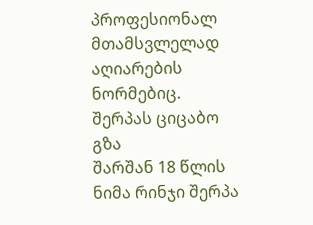პროფესიონალ მთამსვლელად აღიარების ნორმებიც.
შერპას ციცაბო გზა
შარშან 18 წლის ნიმა რინჯი შერპა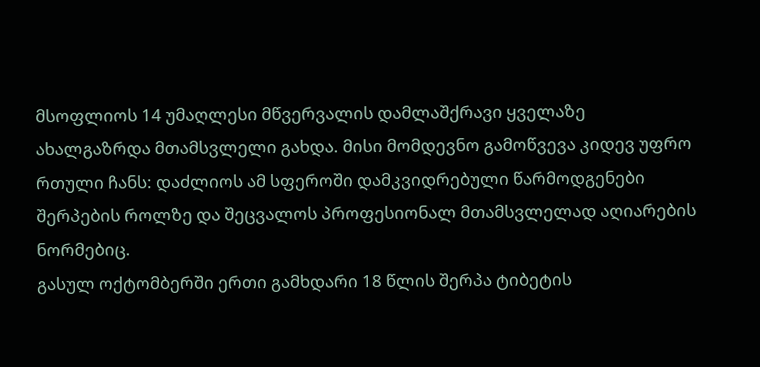მსოფლიოს 14 უმაღლესი მწვერვალის დამლაშქრავი ყველაზე ახალგაზრდა მთამსვლელი გახდა. მისი მომდევნო გამოწვევა კიდევ უფრო რთული ჩანს: დაძლიოს ამ სფეროში დამკვიდრებული წარმოდგენები შერპების როლზე და შეცვალოს პროფესიონალ მთამსვლელად აღიარების ნორმებიც.
გასულ ოქტომბერში ერთი გამხდარი 18 წლის შერპა ტიბეტის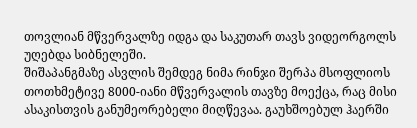თოვლიან მწვერვალზე იდგა და საკუთარ თავს ვიდეორგოლს უღებდა სიბნელეში.
შიშაპანგმაზე ასვლის შემდეგ ნიმა რინჯი შერპა მსოფლიოს თოთხმეტივე 8000-იანი მწვერვალის თავზე მოექცა, რაც მისი ასაკისთვის განუმეორებელი მიღწევაა. გაუხშოებულ ჰაერში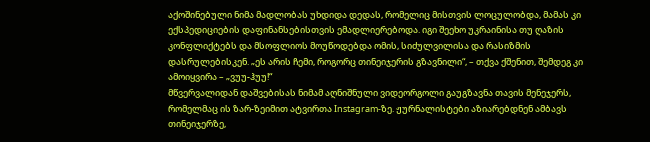აქოშინებული ნიმა მადლობას უხდიდა დედას, რომელიც მისთვის ლოცულობდა, მამას კი ექსპედიციების დაფინანსებისთვის ემადლიერებოდა. იგი შეეხო უკრაინისა თუ ღაზის კონფლიქტებს და მსოფლიოს მოუწოდებდა ომის, სიძულვილისა და რასიზმის დასრულებისკენ. „ეს არის ჩემი, როგორც თინეიჯერის გზავნილი“, – თქვა ქშენით, შემდეგ კი ამოიყვირა – „ვუუ-ჰუუ!“
მწვერვალიდან დაშვებისას ნიმამ აღნიშნული ვიდეორგოლი გაუგზავნა თავის მენეჯერს, რომელმაც ის ზარ-ზეიმით ატვირთა Instagram-ზე. ჟურნალისტები აზიარებდნენ ამბავს თინეიჯერზე,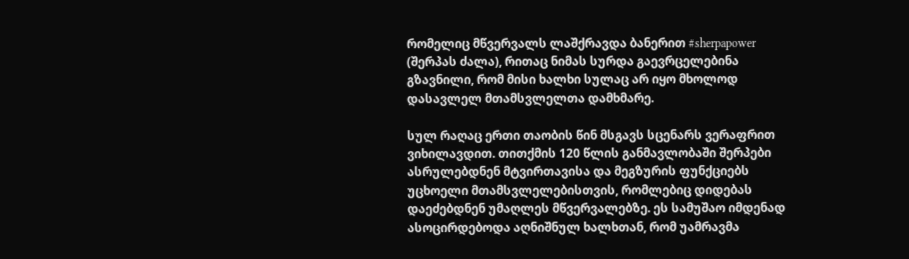რომელიც მწვერვალს ლაშქრავდა ბანერით #sherpapower (შერპას ძალა), რითაც ნიმას სურდა გაევრცელებინა გზავნილი, რომ მისი ხალხი სულაც არ იყო მხოლოდ დასავლელ მთამსვლელთა დამხმარე.

სულ რაღაც ერთი თაობის წინ მსგავს სცენარს ვერაფრით ვიხილავდით. თითქმის 120 წლის განმავლობაში შერპები ასრულებდნენ მტვირთავისა და მეგზურის ფუნქციებს უცხოელი მთამსვლელებისთვის, რომლებიც დიდებას დაეძებდნენ უმაღლეს მწვერვალებზე. ეს სამუშაო იმდენად ასოცირდებოდა აღნიშნულ ხალხთან, რომ უამრავმა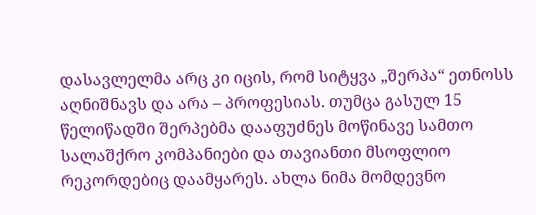დასავლელმა არც კი იცის, რომ სიტყვა „შერპა“ ეთნოსს აღნიშნავს და არა – პროფესიას. თუმცა გასულ 15 წელიწადში შერპებმა დააფუძნეს მოწინავე სამთო სალაშქრო კომპანიები და თავიანთი მსოფლიო რეკორდებიც დაამყარეს. ახლა ნიმა მომდევნო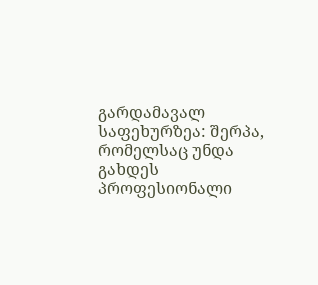გარდამავალ საფეხურზეა: შერპა, რომელსაც უნდა გახდეს პროფესიონალი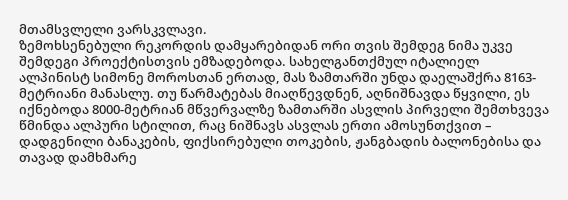მთამსვლელი ვარსკვლავი.
ზემოხსენებული რეკორდის დამყარებიდან ორი თვის შემდეგ ნიმა უკვე შემდეგი პროექტისთვის ემზადებოდა. სახელგანთქმულ იტალიელ ალპინისტ სიმონე მოროსთან ერთად, მას ზამთარში უნდა დაელაშქრა 8163-მეტრიანი მანასლუ. თუ წარმატებას მიაღწევდნენ, აღნიშნავდა წყვილი, ეს იქნებოდა 8000-მეტრიან მწვერვალზე ზამთარში ასვლის პირველი შემთხვევა წმინდა ალპური სტილით, რაც ნიშნავს ასვლას ერთი ამოსუნთქვით – დადგენილი ბანაკების, ფიქსირებული თოკების, ჟანგბადის ბალონებისა და თავად დამხმარე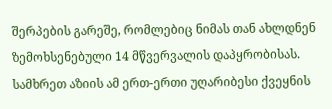შერპების გარეშე, რომლებიც ნიმას თან ახლდნენ ზემოხსენებული 14 მწვერვალის დაპყრობისას.
სამხრეთ აზიის ამ ერთ-ერთი უღარიბესი ქვეყნის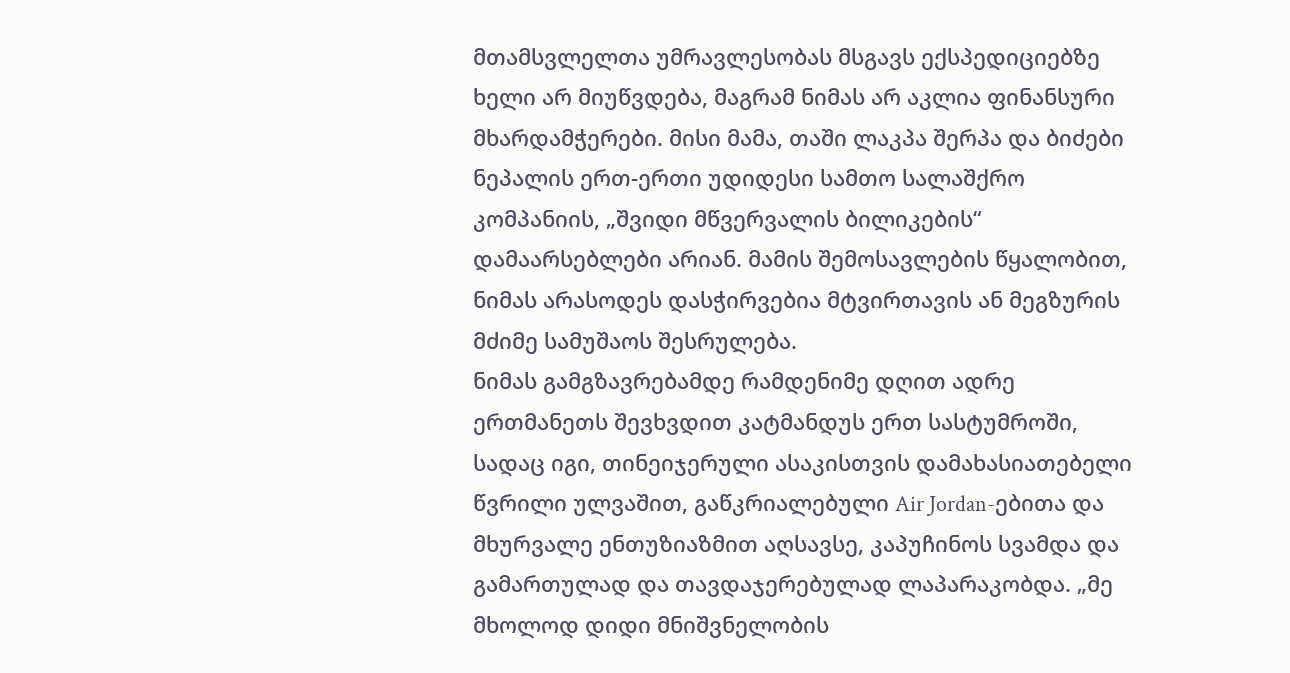მთამსვლელთა უმრავლესობას მსგავს ექსპედიციებზე ხელი არ მიუწვდება, მაგრამ ნიმას არ აკლია ფინანსური მხარდამჭერები. მისი მამა, თაში ლაკპა შერპა და ბიძები ნეპალის ერთ-ერთი უდიდესი სამთო სალაშქრო კომპანიის, „შვიდი მწვერვალის ბილიკების“ დამაარსებლები არიან. მამის შემოსავლების წყალობით, ნიმას არასოდეს დასჭირვებია მტვირთავის ან მეგზურის მძიმე სამუშაოს შესრულება.
ნიმას გამგზავრებამდე რამდენიმე დღით ადრე ერთმანეთს შევხვდით კატმანდუს ერთ სასტუმროში, სადაც იგი, თინეიჯერული ასაკისთვის დამახასიათებელი წვრილი ულვაშით, გაწკრიალებული Air Jordan-ებითა და მხურვალე ენთუზიაზმით აღსავსე, კაპუჩინოს სვამდა და გამართულად და თავდაჯერებულად ლაპარაკობდა. „მე მხოლოდ დიდი მნიშვნელობის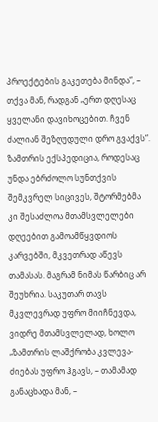პროექტების გაკეთება მინდა“, – თქვა მან, რადგან „ერთ დღესაც ყველანი დავიხოცებით. ჩვენ ძალიან შეზღუდული დრო გვაქვს“. ზამთრის ექსპედიცია, როდესაც უნდა ებრძოლო სუნთქვის შემკვრელ სიცივეს, შტორმებმა კი შესაძლოა მთამსვლელები დღეებით გამოამწყვდიოს კარვებში, მკვეთრად აწევს თამასას. მაგრამ ნიმას წარბიც არ შეუხრია. საკუთარ თავს მკვლევრად უფრო მიიჩნევდა, ვიდრე მთამსვლელად, ხოლო „ზამთრის ლაშქრობა კვლევა-ძიებას უფრო ჰგავს, – თამამად განაცხადა მან, –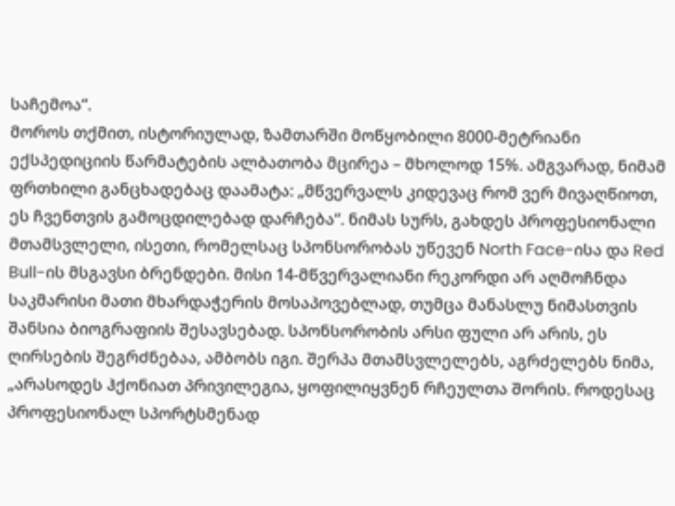საჩემოა“.
მოროს თქმით, ისტორიულად, ზამთარში მოწყობილი 8000-მეტრიანი ექსპედიციის წარმატების ალბათობა მცირეა – მხოლოდ 15%. ამგვარად, ნიმამ ფრთხილი განცხადებაც დაამატა: „მწვერვალს კიდევაც რომ ვერ მივაღწიოთ, ეს ჩვენთვის გამოცდილებად დარჩება“. ნიმას სურს, გახდეს პროფესიონალი მთამსვლელი, ისეთი, რომელსაც სპონსორობას უწევენ North Face-ისა და Red Bull-ის მსგავსი ბრენდები. მისი 14-მწვერვალიანი რეკორდი არ აღმოჩნდა საკმარისი მათი მხარდაჭერის მოსაპოვებლად, თუმცა მანასლუ ნიმასთვის შანსია ბიოგრაფიის შესავსებად. სპონსორობის არსი ფული არ არის, ეს ღირსების შეგრძნებაა, ამბობს იგი. შერპა მთამსვლელებს, აგრძელებს ნიმა, „არასოდეს ჰქონიათ პრივილეგია, ყოფილიყვნენ რჩეულთა შორის. როდესაც პროფესიონალ სპორტსმენად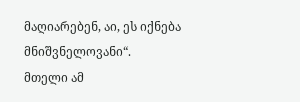მაღიარებენ, აი, ეს იქნება მნიშვნელოვანი“.
მთელი ამ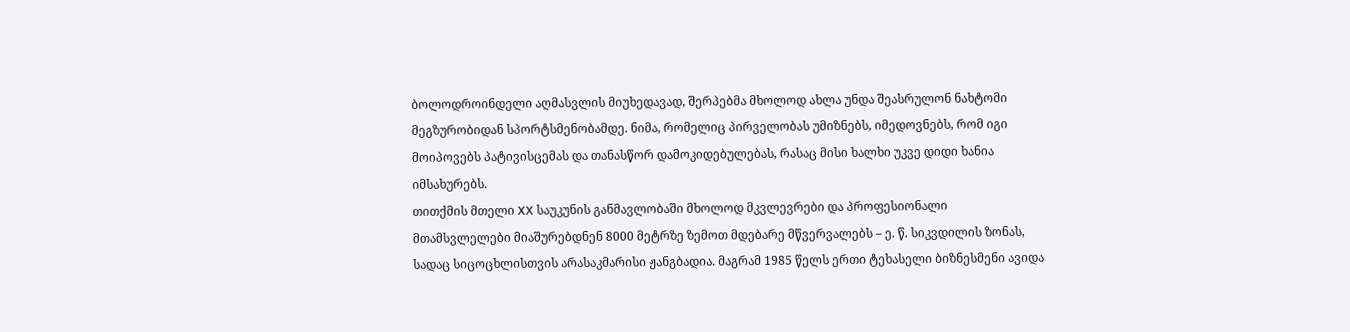ბოლოდროინდელი აღმასვლის მიუხედავად, შერპებმა მხოლოდ ახლა უნდა შეასრულონ ნახტომი მეგზურობიდან სპორტსმენობამდე. ნიმა, რომელიც პირველობას უმიზნებს, იმედოვნებს, რომ იგი მოიპოვებს პატივისცემას და თანასწორ დამოკიდებულებას, რასაც მისი ხალხი უკვე დიდი ხანია იმსახურებს.
თითქმის მთელი XX საუკუნის განმავლობაში მხოლოდ მკვლევრები და პროფესიონალი მთამსვლელები მიაშურებდნენ 8000 მეტრზე ზემოთ მდებარე მწვერვალებს – ე. წ. სიკვდილის ზონას, სადაც სიცოცხლისთვის არასაკმარისი ჟანგბადია. მაგრამ 1985 წელს ერთი ტეხასელი ბიზნესმენი ავიდა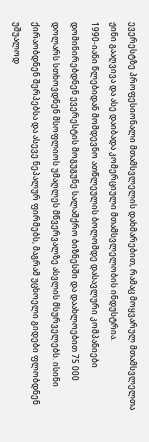ევერესტზე პროფესიონალი მთამსვლელის დახმარებით, რამაც მოყვარულ მთამსვლელთა ჟინი გააღვივა და ასე დაიბადა კომერციული მთამსვლელობის ინდუსტრია.
1990-იანი წლებიდან მომდევნო ათწლეულის ბოლომდე დასავლური კომპანიები დომინირებდნენ ევერესტის მოგუგუნე სალაშქრო ბიზნესში და დაახლოებით 75 000 დოლარს სთხოვდნენ მსოფლიოს უმაღლეს მწვერვალზე ასვლის მსურველებს. ისინი ქირაობდნენ შერპებსა და ასევე ნეპალურ ფირმებს, მაგრამ უცხოელი გიდები ფლობდნენ უშუალოდ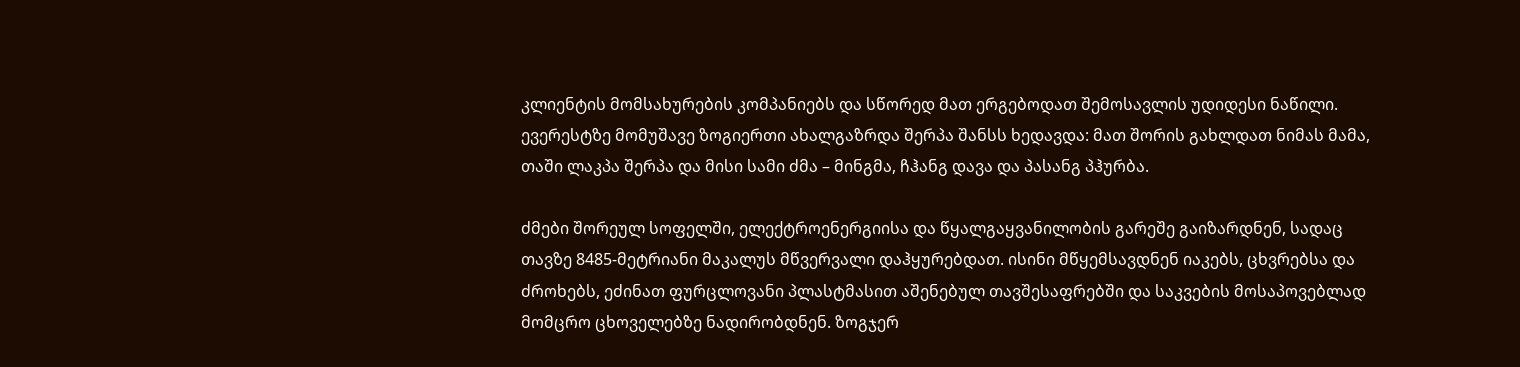კლიენტის მომსახურების კომპანიებს და სწორედ მათ ერგებოდათ შემოსავლის უდიდესი ნაწილი.
ევერესტზე მომუშავე ზოგიერთი ახალგაზრდა შერპა შანსს ხედავდა: მათ შორის გახლდათ ნიმას მამა, თაში ლაკპა შერპა და მისი სამი ძმა – მინგმა, ჩჰანგ დავა და პასანგ პჰურბა.

ძმები შორეულ სოფელში, ელექტროენერგიისა და წყალგაყვანილობის გარეშე გაიზარდნენ, სადაც თავზე 8485-მეტრიანი მაკალუს მწვერვალი დაჰყურებდათ. ისინი მწყემსავდნენ იაკებს, ცხვრებსა და ძროხებს, ეძინათ ფურცლოვანი პლასტმასით აშენებულ თავშესაფრებში და საკვების მოსაპოვებლად მომცრო ცხოველებზე ნადირობდნენ. ზოგჯერ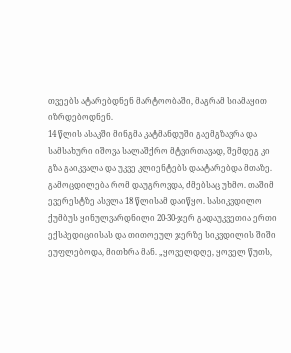თვეებს ატარებდნენ მარტოობაში, მაგრამ სიამაყით იზრდებოდნენ.
14 წლის ასაკში მინგმა კატმანდუში გაემგზავრა და სამსახური იშოვა სალაშქრო მტვირთავად, შემდეგ კი გზა გაიკვალა და უკვე კლიენტებს დაატარებდა მთაზე. გამოცდილება რომ დაუგროვდა, ძმებსაც უხმო. თაშიმ ევერესტზე ასვლა 18 წლისამ დაიწყო. სასიკვდილო ქუმბუს ყინულვარდნილი 20-30-ჯერ გადაუკვეთია ერთი ექსპედიციისას და თითოეულ ჯერზე სიკვდილის შიში ეუფლებოდა, მითხრა მან. „ყოველდღე, ყოველ წუთს,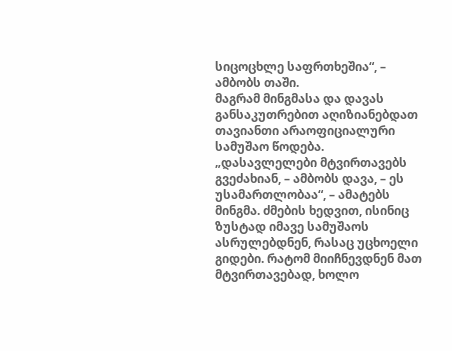სიცოცხლე საფრთხეშია“, – ამბობს თაში.
მაგრამ მინგმასა და დავას განსაკუთრებით აღიზიანებდათ თავიანთი არაოფიციალური სამუშაო წოდება. „დასავლელები მტვირთავებს გვეძახიან, – ამბობს დავა, – ეს უსამართლობაა“, – ამატებს მინგმა. ძმების ხედვით, ისინიც ზუსტად იმავე სამუშაოს ასრულებდნენ, რასაც უცხოელი გიდები. რატომ მიიჩნევდნენ მათ მტვირთავებად, ხოლო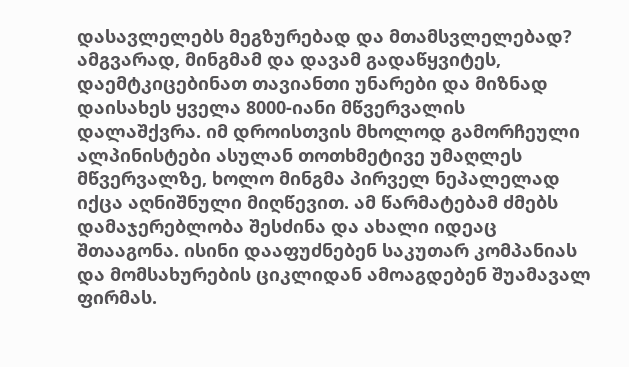დასავლელებს მეგზურებად და მთამსვლელებად?
ამგვარად, მინგმამ და დავამ გადაწყვიტეს, დაემტკიცებინათ თავიანთი უნარები და მიზნად დაისახეს ყველა 8000-იანი მწვერვალის დალაშქვრა. იმ დროისთვის მხოლოდ გამორჩეული ალპინისტები ასულან თოთხმეტივე უმაღლეს მწვერვალზე, ხოლო მინგმა პირველ ნეპალელად იქცა აღნიშნული მიღწევით. ამ წარმატებამ ძმებს დამაჯერებლობა შესძინა და ახალი იდეაც შთააგონა. ისინი დააფუძნებენ საკუთარ კომპანიას და მომსახურების ციკლიდან ამოაგდებენ შუამავალ ფირმას.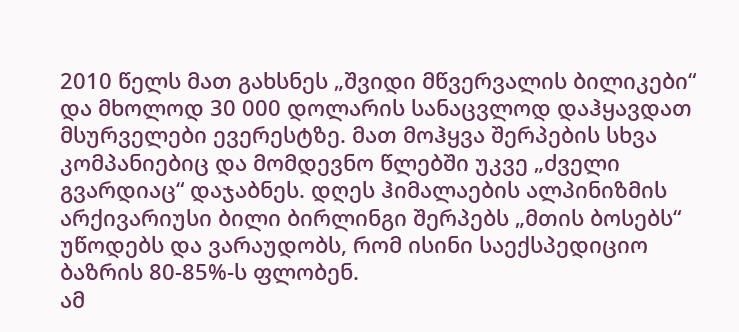2010 წელს მათ გახსნეს „შვიდი მწვერვალის ბილიკები“ და მხოლოდ 30 000 დოლარის სანაცვლოდ დაჰყავდათ მსურველები ევერესტზე. მათ მოჰყვა შერპების სხვა კომპანიებიც და მომდევნო წლებში უკვე „ძველი გვარდიაც“ დაჯაბნეს. დღეს ჰიმალაების ალპინიზმის არქივარიუსი ბილი ბირლინგი შერპებს „მთის ბოსებს“ უწოდებს და ვარაუდობს, რომ ისინი საექსპედიციო ბაზრის 80-85%-ს ფლობენ.
ამ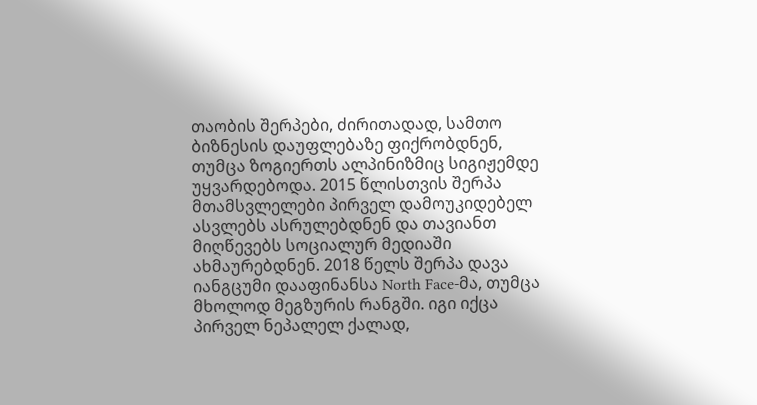თაობის შერპები, ძირითადად, სამთო ბიზნესის დაუფლებაზე ფიქრობდნენ, თუმცა ზოგიერთს ალპინიზმიც სიგიჟემდე უყვარდებოდა. 2015 წლისთვის შერპა მთამსვლელები პირველ დამოუკიდებელ ასვლებს ასრულებდნენ და თავიანთ მიღწევებს სოციალურ მედიაში ახმაურებდნენ. 2018 წელს შერპა დავა იანგცუმი დააფინანსა North Face-მა, თუმცა მხოლოდ მეგზურის რანგში. იგი იქცა პირველ ნეპალელ ქალად,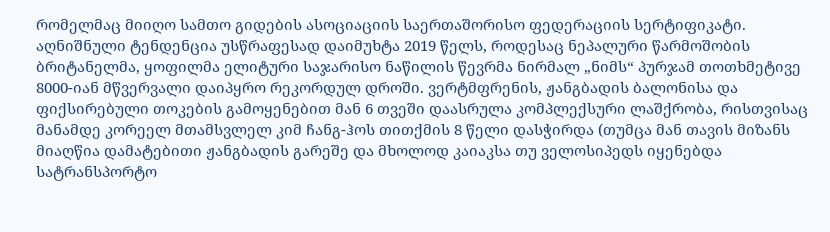რომელმაც მიიღო სამთო გიდების ასოციაციის საერთაშორისო ფედერაციის სერტიფიკატი. აღნიშნული ტენდენცია უსწრაფესად დაიმუხტა 2019 წელს, როდესაც ნეპალური წარმოშობის ბრიტანელმა, ყოფილმა ელიტური საჯარისო ნაწილის წევრმა ნირმალ „ნიმს“ პურჯამ თოთხმეტივე 8000-იან მწვერვალი დაიპყრო რეკორდულ დროში. ვერტმფრენის, ჟანგბადის ბალონისა და ფიქსირებული თოკების გამოყენებით მან 6 თვეში დაასრულა კომპლექსური ლაშქრობა, რისთვისაც მანამდე კორეელ მთამსვლელ კიმ ჩანგ-ჰოს თითქმის 8 წელი დასჭირდა (თუმცა მან თავის მიზანს მიაღწია დამატებითი ჟანგბადის გარეშე და მხოლოდ კაიაკსა თუ ველოსიპედს იყენებდა სატრანსპორტო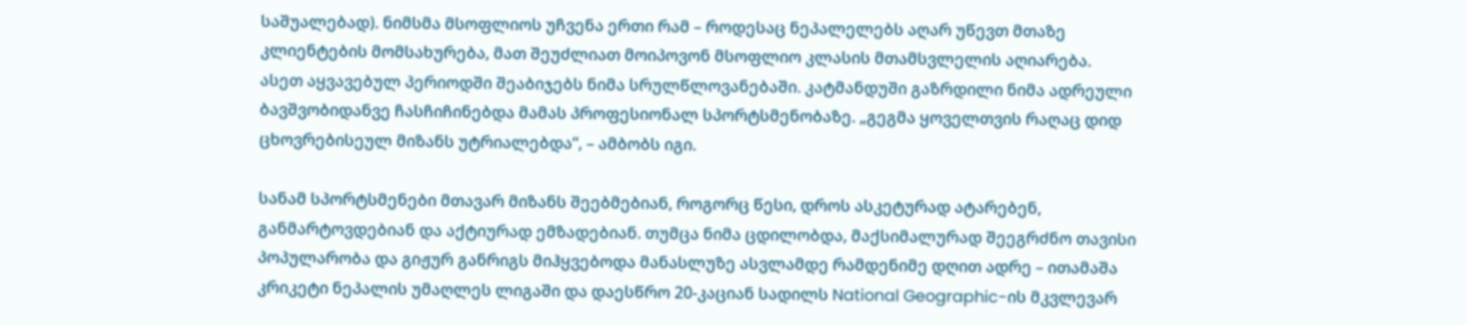საშუალებად). ნიმსმა მსოფლიოს უჩვენა ერთი რამ – როდესაც ნეპალელებს აღარ უწევთ მთაზე კლიენტების მომსახურება, მათ შეუძლიათ მოიპოვონ მსოფლიო კლასის მთამსვლელის აღიარება.
ასეთ აყვავებულ პერიოდში შეაბიჯებს ნიმა სრულწლოვანებაში. კატმანდუში გაზრდილი ნიმა ადრეული ბავშვობიდანვე ჩასჩიჩინებდა მამას პროფესიონალ სპორტსმენობაზე. „გეგმა ყოველთვის რაღაც დიდ ცხოვრებისეულ მიზანს უტრიალებდა“, – ამბობს იგი.

სანამ სპორტსმენები მთავარ მიზანს შეებმებიან, როგორც წესი, დროს ასკეტურად ატარებენ, განმარტოვდებიან და აქტიურად ემზადებიან. თუმცა ნიმა ცდილობდა, მაქსიმალურად შეეგრძნო თავისი პოპულარობა და გიჟურ განრიგს მიჰყვებოდა მანასლუზე ასვლამდე რამდენიმე დღით ადრე – ითამაშა კრიკეტი ნეპალის უმაღლეს ლიგაში და დაესწრო 20-კაციან სადილს National Geographic-ის მკვლევარ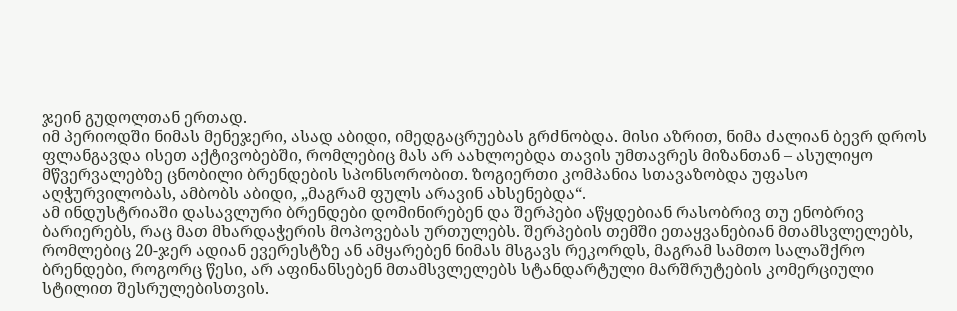ჯეინ გუდოლთან ერთად.
იმ პერიოდში ნიმას მენეჯერი, ასად აბიდი, იმედგაცრუებას გრძნობდა. მისი აზრით, ნიმა ძალიან ბევრ დროს ფლანგავდა ისეთ აქტივობებში, რომლებიც მას არ აახლოებდა თავის უმთავრეს მიზანთან – ასულიყო მწვერვალებზე ცნობილი ბრენდების სპონსორობით. ზოგიერთი კომპანია სთავაზობდა უფასო აღჭურვილობას, ამბობს აბიდი, „მაგრამ ფულს არავინ ახსენებდა“.
ამ ინდუსტრიაში დასავლური ბრენდები დომინირებენ და შერპები აწყდებიან რასობრივ თუ ენობრივ ბარიერებს, რაც მათ მხარდაჭერის მოპოვებას ურთულებს. შერპების თემში ეთაყვანებიან მთამსვლელებს, რომლებიც 20-ჯერ ადიან ევერესტზე ან ამყარებენ ნიმას მსგავს რეკორდს, მაგრამ სამთო სალაშქრო ბრენდები, როგორც წესი, არ აფინანსებენ მთამსვლელებს სტანდარტული მარშრუტების კომერციული სტილით შესრულებისთვის.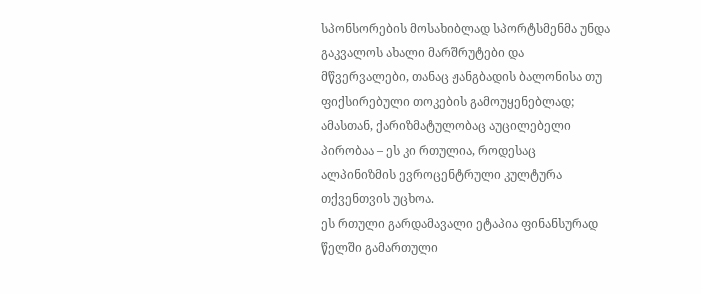სპონსორების მოსახიბლად სპორტსმენმა უნდა გაკვალოს ახალი მარშრუტები და მწვერვალები, თანაც ჟანგბადის ბალონისა თუ ფიქსირებული თოკების გამოუყენებლად; ამასთან, ქარიზმატულობაც აუცილებელი პირობაა – ეს კი რთულია, როდესაც ალპინიზმის ევროცენტრული კულტურა თქვენთვის უცხოა.
ეს რთული გარდამავალი ეტაპია ფინანსურად წელში გამართული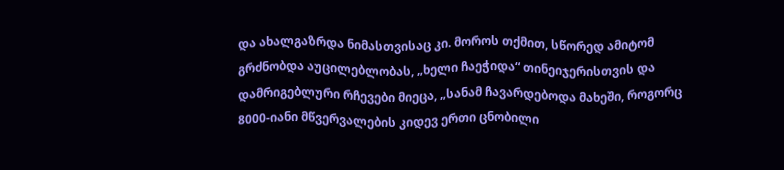და ახალგაზრდა ნიმასთვისაც კი. მოროს თქმით, სწორედ ამიტომ გრძნობდა აუცილებლობას, „ხელი ჩაეჭიდა“ თინეიჯერისთვის და დამრიგებლური რჩევები მიეცა, „სანამ ჩავარდებოდა მახეში, როგორც 8000-იანი მწვერვალების კიდევ ერთი ცნობილი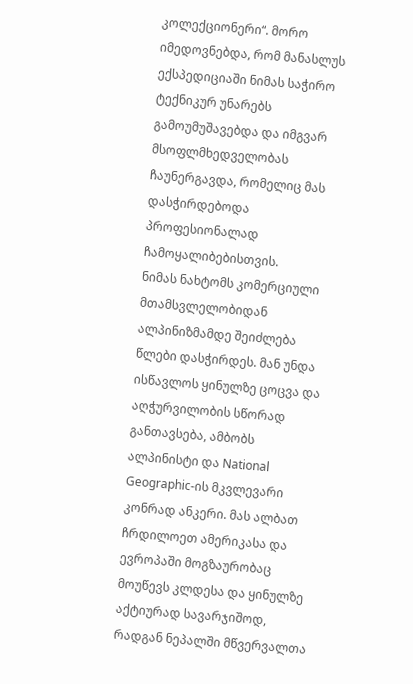კოლექციონერი“. მორო იმედოვნებდა, რომ მანასლუს ექსპედიციაში ნიმას საჭირო ტექნიკურ უნარებს გამოუმუშავებდა და იმგვარ მსოფლმხედველობას ჩაუნერგავდა, რომელიც მას დასჭირდებოდა პროფესიონალად ჩამოყალიბებისთვის.
ნიმას ნახტომს კომერციული მთამსვლელობიდან ალპინიზმამდე შეიძლება წლები დასჭირდეს. მან უნდა ისწავლოს ყინულზე ცოცვა და აღჭურვილობის სწორად განთავსება, ამბობს ალპინისტი და National Geographic-ის მკვლევარი კონრად ანკერი. მას ალბათ ჩრდილოეთ ამერიკასა და ევროპაში მოგზაურობაც მოუწევს კლდესა და ყინულზე აქტიურად სავარჯიშოდ, რადგან ნეპალში მწვერვალთა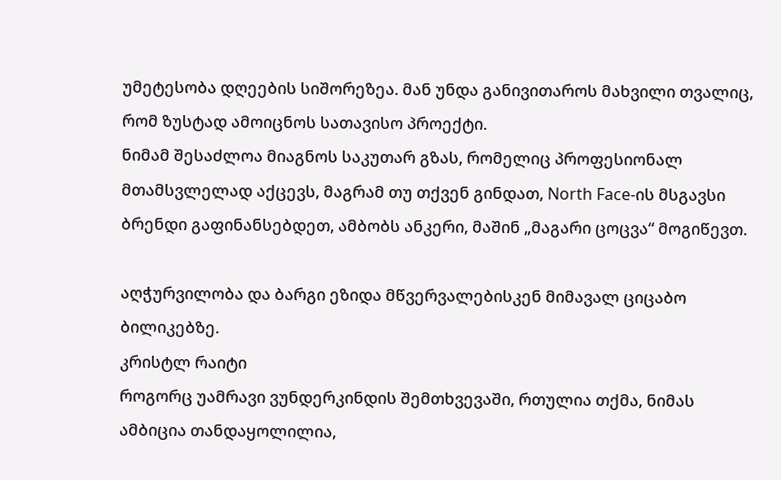უმეტესობა დღეების სიშორეზეა. მან უნდა განივითაროს მახვილი თვალიც, რომ ზუსტად ამოიცნოს სათავისო პროექტი.
ნიმამ შესაძლოა მიაგნოს საკუთარ გზას, რომელიც პროფესიონალ მთამსვლელად აქცევს, მაგრამ თუ თქვენ გინდათ, North Face-ის მსგავსი ბრენდი გაფინანსებდეთ, ამბობს ანკერი, მაშინ „მაგარი ცოცვა“ მოგიწევთ.

აღჭურვილობა და ბარგი ეზიდა მწვერვალებისკენ მიმავალ ციცაბო ბილიკებზე.
კრისტლ რაიტი
როგორც უამრავი ვუნდერკინდის შემთხვევაში, რთულია თქმა, ნიმას ამბიცია თანდაყოლილია,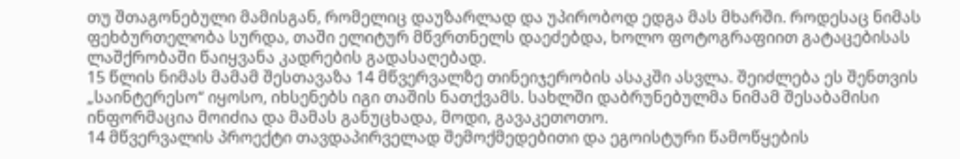თუ შთაგონებული მამისგან, რომელიც დაუზარლად და უპირობოდ ედგა მას მხარში. როდესაც ნიმას ფეხბურთელობა სურდა, თაში ელიტურ მწვრთნელს დაეძებდა, ხოლო ფოტოგრაფიით გატაცებისას ლაშქრობაში წაიყვანა კადრების გადასაღებად.
15 წლის ნიმას მამამ შესთავაზა 14 მწვერვალზე თინეიჯერობის ასაკში ასვლა. შეიძლება ეს შენთვის „საინტერესო“ იყოსო, იხსენებს იგი თაშის ნათქვამს. სახლში დაბრუნებულმა ნიმამ შესაბამისი ინფორმაცია მოიძია და მამას განუცხადა, მოდი, გავაკეთოთო.
14 მწვერვალის პროექტი თავდაპირველად შემოქმედებითი და ეგოისტური წამოწყების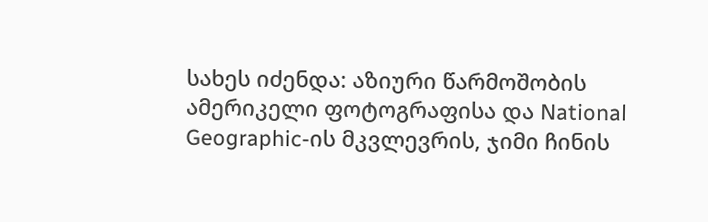სახეს იძენდა: აზიური წარმოშობის ამერიკელი ფოტოგრაფისა და National Geographic-ის მკვლევრის, ჯიმი ჩინის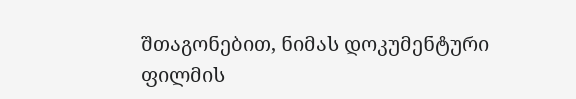შთაგონებით, ნიმას დოკუმენტური ფილმის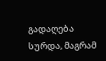გადაღება სურდა, მაგრამ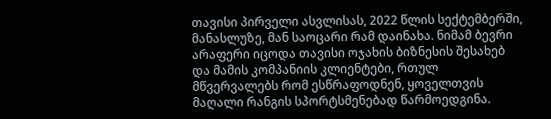თავისი პირველი ასვლისას, 2022 წლის სექტემბერში, მანასლუზე, მან საოცარი რამ დაინახა. ნიმამ ბევრი არაფერი იცოდა თავისი ოჯახის ბიზნესის შესახებ და მამის კომპანიის კლიენტები, რთულ მწვერვალებს რომ ესწრაფოდნენ, ყოველთვის მაღალი რანგის სპორტსმენებად წარმოედგინა.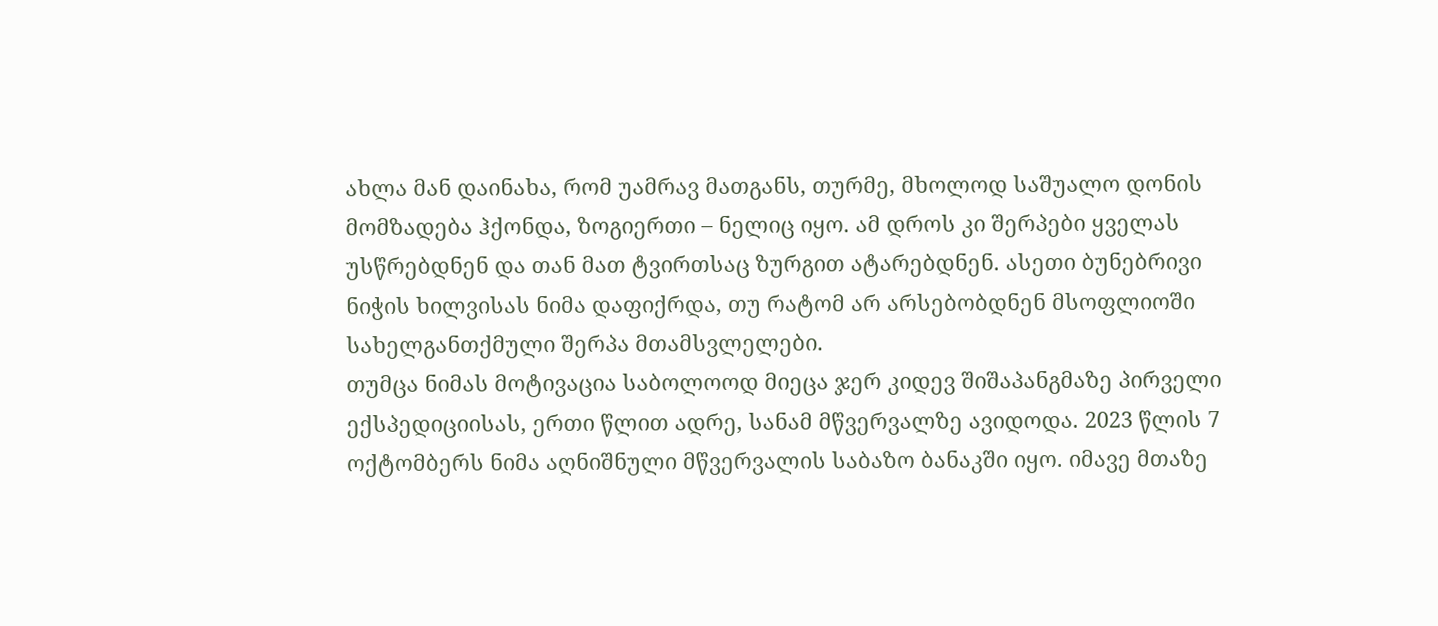ახლა მან დაინახა, რომ უამრავ მათგანს, თურმე, მხოლოდ საშუალო დონის მომზადება ჰქონდა, ზოგიერთი – ნელიც იყო. ამ დროს კი შერპები ყველას უსწრებდნენ და თან მათ ტვირთსაც ზურგით ატარებდნენ. ასეთი ბუნებრივი ნიჭის ხილვისას ნიმა დაფიქრდა, თუ რატომ არ არსებობდნენ მსოფლიოში სახელგანთქმული შერპა მთამსვლელები.
თუმცა ნიმას მოტივაცია საბოლოოდ მიეცა ჯერ კიდევ შიშაპანგმაზე პირველი ექსპედიციისას, ერთი წლით ადრე, სანამ მწვერვალზე ავიდოდა. 2023 წლის 7 ოქტომბერს ნიმა აღნიშნული მწვერვალის საბაზო ბანაკში იყო. იმავე მთაზე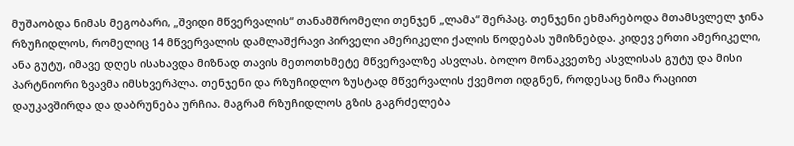მუშაობდა ნიმას მეგობარი, „შვიდი მწვერვალის“ თანამშრომელი თენჯენ „ლამა“ შერპაც. თენჯენი ეხმარებოდა მთამსვლელ ჯინა რზუჩიდლოს, რომელიც 14 მწვერვალის დამლაშქრავი პირველი ამერიკელი ქალის წოდებას უმიზნებდა. კიდევ ერთი ამერიკელი, ანა გუტუ, იმავე დღეს ისახავდა მიზნად თავის მეთოთხმეტე მწვერვალზე ასვლას. ბოლო მონაკვეთზე ასვლისას გუტუ და მისი პარტნიორი ზვავმა იმსხვერპლა. თენჯენი და რზუჩიდლო ზუსტად მწვერვალის ქვემოთ იდგნენ, როდესაც ნიმა რაციით დაუკავშირდა და დაბრუნება ურჩია. მაგრამ რზუჩიდლოს გზის გაგრძელება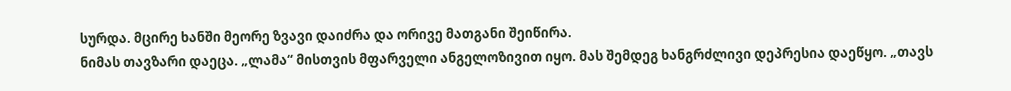სურდა. მცირე ხანში მეორე ზვავი დაიძრა და ორივე მათგანი შეიწირა.
ნიმას თავზარი დაეცა. „ლამა“ მისთვის მფარველი ანგელოზივით იყო. მას შემდეგ ხანგრძლივი დეპრესია დაეწყო. „თავს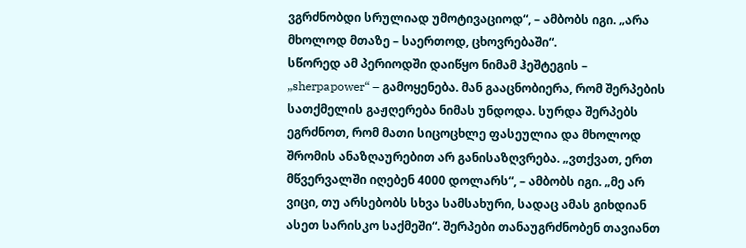ვგრძნობდი სრულიად უმოტივაციოდ“, – ამბობს იგი. „არა მხოლოდ მთაზე – საერთოდ, ცხოვრებაში“.
სწორედ ამ პერიოდში დაიწყო ნიმამ ჰეშტეგის – „sherpapower“ – გამოყენება. მან გააცნობიერა, რომ შერპების სათქმელის გაჟღერება ნიმას უნდოდა. სურდა შერპებს ეგრძნოთ, რომ მათი სიცოცხლე ფასეულია და მხოლოდ შრომის ანაზღაურებით არ განისაზღვრება. „ვთქვათ, ერთ მწვერვალში იღებენ 4000 დოლარს“, – ამბობს იგი. „მე არ ვიცი, თუ არსებობს სხვა სამსახური, სადაც ამას გიხდიან ასეთ სარისკო საქმეში“. შერპები თანაუგრძნობენ თავიანთ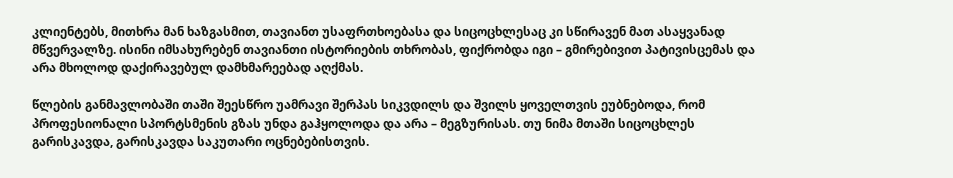კლიენტებს, მითხრა მან ხაზგასმით, თავიანთ უსაფრთხოებასა და სიცოცხლესაც კი სწირავენ მათ ასაყვანად მწვერვალზე. ისინი იმსახურებენ თავიანთი ისტორიების თხრობას, ფიქრობდა იგი – გმირებივით პატივისცემას და არა მხოლოდ დაქირავებულ დამხმარეებად აღქმას.

წლების განმავლობაში თაში შეესწრო უამრავი შერპას სიკვდილს და შვილს ყოველთვის ეუბნებოდა, რომ პროფესიონალი სპორტსმენის გზას უნდა გაჰყოლოდა და არა – მეგზურისას. თუ ნიმა მთაში სიცოცხლეს გარისკავდა, გარისკავდა საკუთარი ოცნებებისთვის.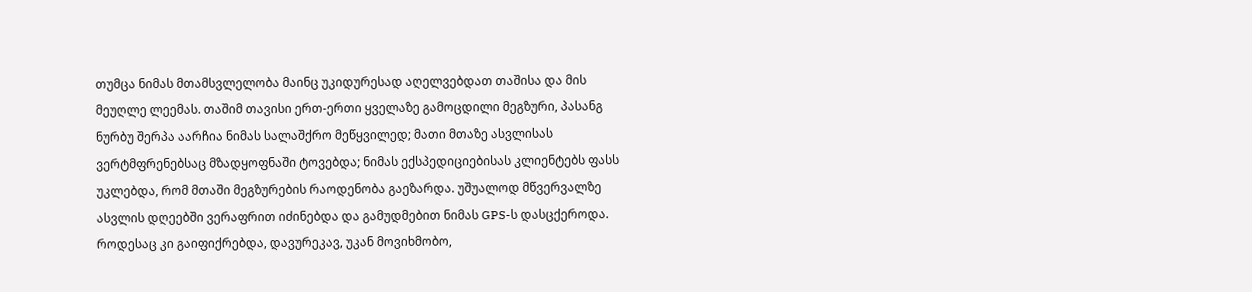თუმცა ნიმას მთამსვლელობა მაინც უკიდურესად აღელვებდათ თაშისა და მის მეუღლე ლეემას. თაშიმ თავისი ერთ-ერთი ყველაზე გამოცდილი მეგზური, პასანგ ნურბუ შერპა აარჩია ნიმას სალაშქრო მეწყვილედ; მათი მთაზე ასვლისას ვერტმფრენებსაც მზადყოფნაში ტოვებდა; ნიმას ექსპედიციებისას კლიენტებს ფასს უკლებდა, რომ მთაში მეგზურების რაოდენობა გაეზარდა. უშუალოდ მწვერვალზე ასვლის დღეებში ვერაფრით იძინებდა და გამუდმებით ნიმას GPS-ს დასცქეროდა.
როდესაც კი გაიფიქრებდა, დავურეკავ, უკან მოვიხმობო,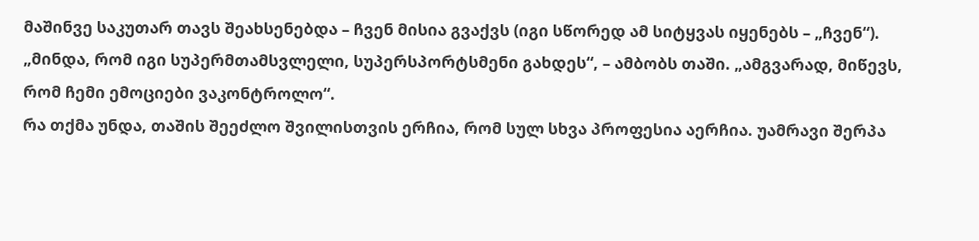მაშინვე საკუთარ თავს შეახსენებდა – ჩვენ მისია გვაქვს (იგი სწორედ ამ სიტყვას იყენებს – „ჩვენ“). „მინდა, რომ იგი სუპერმთამსვლელი, სუპერსპორტსმენი გახდეს“, – ამბობს თაში. „ამგვარად, მიწევს, რომ ჩემი ემოციები ვაკონტროლო“.
რა თქმა უნდა, თაშის შეეძლო შვილისთვის ერჩია, რომ სულ სხვა პროფესია აერჩია. უამრავი შერპა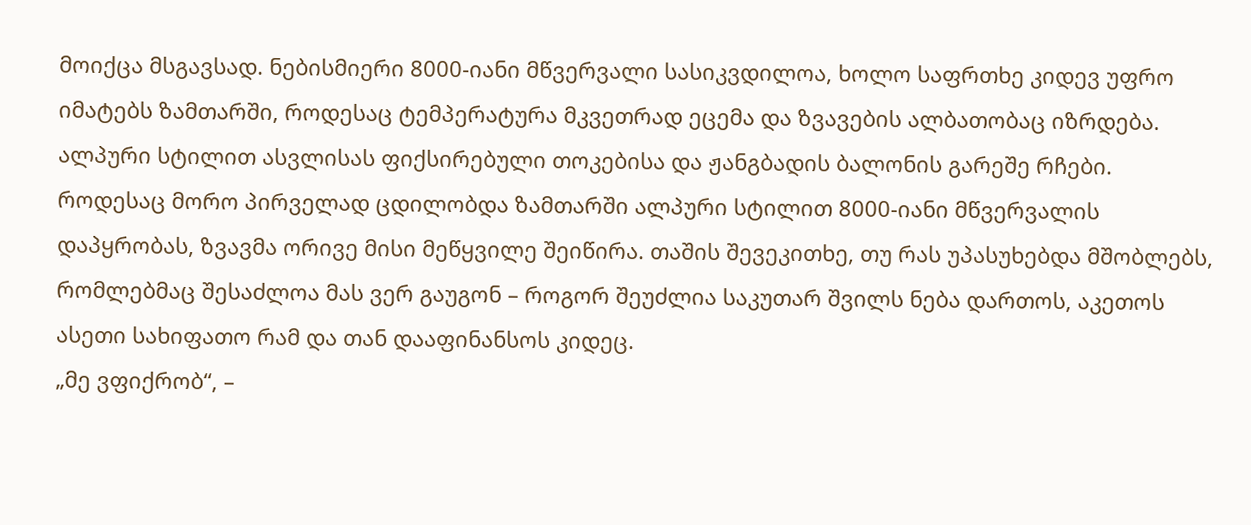მოიქცა მსგავსად. ნებისმიერი 8000-იანი მწვერვალი სასიკვდილოა, ხოლო საფრთხე კიდევ უფრო იმატებს ზამთარში, როდესაც ტემპერატურა მკვეთრად ეცემა და ზვავების ალბათობაც იზრდება. ალპური სტილით ასვლისას ფიქსირებული თოკებისა და ჟანგბადის ბალონის გარეშე რჩები. როდესაც მორო პირველად ცდილობდა ზამთარში ალპური სტილით 8000-იანი მწვერვალის დაპყრობას, ზვავმა ორივე მისი მეწყვილე შეიწირა. თაშის შევეკითხე, თუ რას უპასუხებდა მშობლებს, რომლებმაც შესაძლოა მას ვერ გაუგონ – როგორ შეუძლია საკუთარ შვილს ნება დართოს, აკეთოს ასეთი სახიფათო რამ და თან დააფინანსოს კიდეც.
„მე ვფიქრობ“, –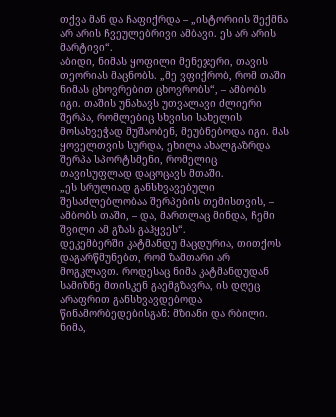თქვა მან და ჩაფიქრდა – „ისტორიის შექმნა არ არის ჩვეულებრივი ამბავი. ეს არ არის მარტივი“.
აბიდი, ნიმას ყოფილი მენეჯერი, თავის თეორიას მაცნობს. „მე ვფიქრობ, რომ თაში ნიმას ცხოვრებით ცხოვრობს“, – ამბობს იგი. თაშის უნახავს უთვალავი ძლიერი შერპა, რომლებიც სხვისი სახელის მოსახვეჭად მუშაობენ, მეუბნებოდა იგი. მას ყოველთვის სურდა, ეხილა ახალგაზრდა შერპა სპორტსმენი, რომელიც თავისუფლად დაცოცავს მთაში.
„ეს სრულიად განსხვავებული შესაძლებლობაა შერპების თემისთვის, – ამბობს თაში, – და, მართლაც მინდა, ჩემი შვილი ამ გზას გაჰყვეს“.
დეკემბერში კატმანდუ მაცდურია, თითქოს დაგარწმუნებთ, რომ ზამთარი არ მოგკლავთ. როდესაც ნიმა კატმანდუდან სამიზნე მთისკენ გაემგზავრა, ის დღეც არაფრით განსხვავდებოდა წინამორბედებისგან: მზიანი და რბილი. ნიმა,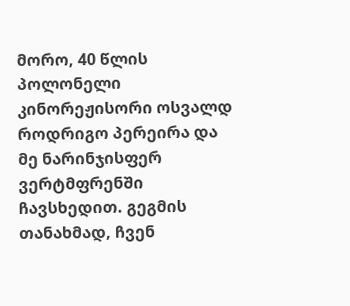მორო, 40 წლის პოლონელი კინორეჟისორი ოსვალდ როდრიგო პერეირა და მე ნარინჯისფერ ვერტმფრენში ჩავსხედით. გეგმის თანახმად, ჩვენ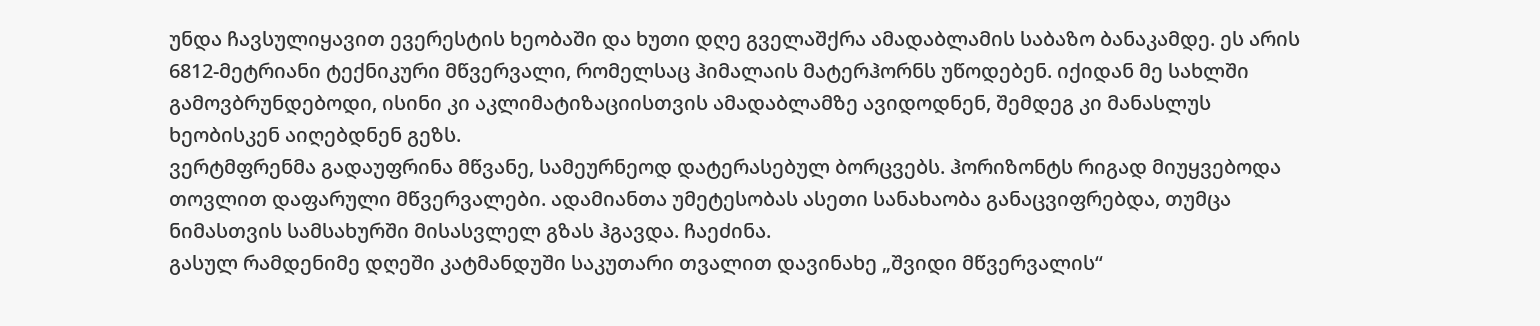უნდა ჩავსულიყავით ევერესტის ხეობაში და ხუთი დღე გველაშქრა ამადაბლამის საბაზო ბანაკამდე. ეს არის 6812-მეტრიანი ტექნიკური მწვერვალი, რომელსაც ჰიმალაის მატერჰორნს უწოდებენ. იქიდან მე სახლში გამოვბრუნდებოდი, ისინი კი აკლიმატიზაციისთვის ამადაბლამზე ავიდოდნენ, შემდეგ კი მანასლუს ხეობისკენ აიღებდნენ გეზს.
ვერტმფრენმა გადაუფრინა მწვანე, სამეურნეოდ დატერასებულ ბორცვებს. ჰორიზონტს რიგად მიუყვებოდა თოვლით დაფარული მწვერვალები. ადამიანთა უმეტესობას ასეთი სანახაობა განაცვიფრებდა, თუმცა ნიმასთვის სამსახურში მისასვლელ გზას ჰგავდა. ჩაეძინა.
გასულ რამდენიმე დღეში კატმანდუში საკუთარი თვალით დავინახე „შვიდი მწვერვალის“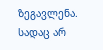ზეგავლენა. სადაც არ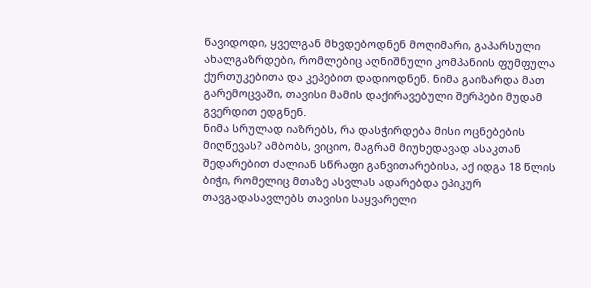წავიდოდი, ყველგან მხვდებოდნენ მოღიმარი, გაპარსული ახალგაზრდები, რომლებიც აღნიშნული კომპანიის ფუმფულა ქურთუკებითა და კეპებით დადიოდნენ. ნიმა გაიზარდა მათ გარემოცვაში, თავისი მამის დაქირავებული შერპები მუდამ გვერდით ედგნენ.
ნიმა სრულად იაზრებს, რა დასჭირდება მისი ოცნებების მიღწევას? ამბობს, ვიციო, მაგრამ მიუხედავად ასაკთან შედარებით ძალიან სწრაფი განვითარებისა, აქ იდგა 18 წლის ბიჭი, რომელიც მთაზე ასვლას ადარებდა ეპიკურ თავგადასავლებს თავისი საყვარელი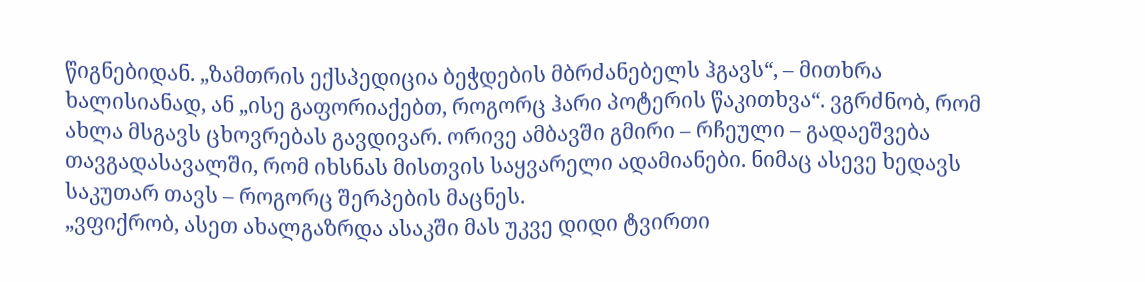წიგნებიდან. „ზამთრის ექსპედიცია ბეჭდების მბრძანებელს ჰგავს“, – მითხრა ხალისიანად, ან „ისე გაფორიაქებთ, როგორც ჰარი პოტერის წაკითხვა“. ვგრძნობ, რომ ახლა მსგავს ცხოვრებას გავდივარ. ორივე ამბავში გმირი – რჩეული – გადაეშვება თავგადასავალში, რომ იხსნას მისთვის საყვარელი ადამიანები. ნიმაც ასევე ხედავს საკუთარ თავს – როგორც შერპების მაცნეს.
„ვფიქრობ, ასეთ ახალგაზრდა ასაკში მას უკვე დიდი ტვირთი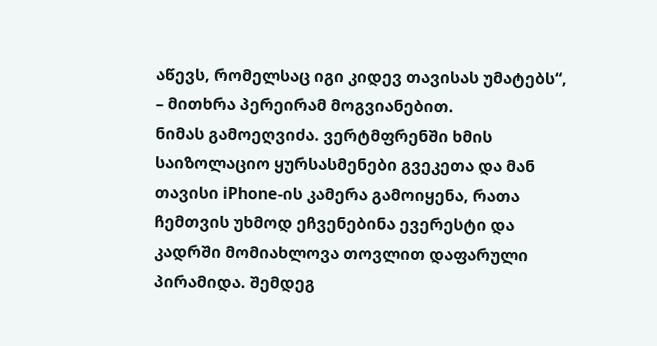აწევს, რომელსაც იგი კიდევ თავისას უმატებს“, – მითხრა პერეირამ მოგვიანებით.
ნიმას გამოეღვიძა. ვერტმფრენში ხმის საიზოლაციო ყურსასმენები გვეკეთა და მან თავისი iPhone-ის კამერა გამოიყენა, რათა ჩემთვის უხმოდ ეჩვენებინა ევერესტი და კადრში მომიახლოვა თოვლით დაფარული პირამიდა. შემდეგ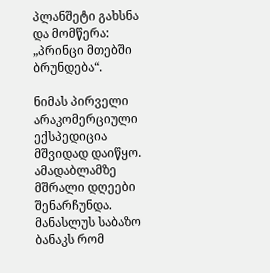პლანშეტი გახსნა და მომწერა: „პრინცი მთებში ბრუნდება“.

ნიმას პირველი არაკომერციული ექსპედიცია მშვიდად დაიწყო. ამადაბლამზე მშრალი დღეები შენარჩუნდა. მანასლუს საბაზო ბანაკს რომ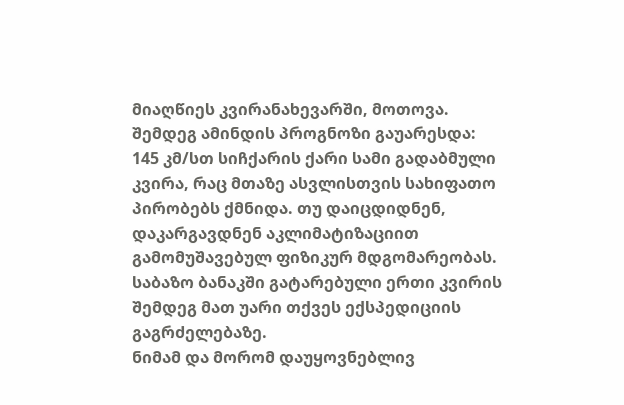მიაღწიეს კვირანახევარში, მოთოვა. შემდეგ ამინდის პროგნოზი გაუარესდა: 145 კმ/სთ სიჩქარის ქარი სამი გადაბმული კვირა, რაც მთაზე ასვლისთვის სახიფათო პირობებს ქმნიდა. თუ დაიცდიდნენ, დაკარგავდნენ აკლიმატიზაციით გამომუშავებულ ფიზიკურ მდგომარეობას. საბაზო ბანაკში გატარებული ერთი კვირის შემდეგ მათ უარი თქვეს ექსპედიციის გაგრძელებაზე.
ნიმამ და მორომ დაუყოვნებლივ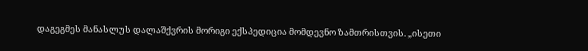დაგეგმეს მანასლუს დალაშქვრის მორიგი ექსპედიცია მომდევნო ზამთრისთვის. „ისეთი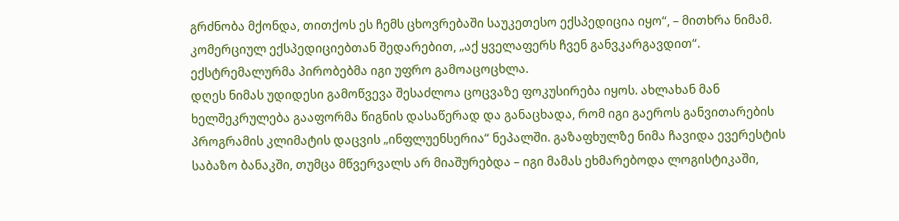გრძნობა მქონდა, თითქოს ეს ჩემს ცხოვრებაში საუკეთესო ექსპედიცია იყო“, – მითხრა ნიმამ. კომერციულ ექსპედიციებთან შედარებით, „აქ ყველაფერს ჩვენ განვკარგავდით“. ექსტრემალურმა პირობებმა იგი უფრო გამოაცოცხლა.
დღეს ნიმას უდიდესი გამოწვევა შესაძლოა ცოცვაზე ფოკუსირება იყოს. ახლახან მან ხელშეკრულება გააფორმა წიგნის დასაწერად და განაცხადა, რომ იგი გაეროს განვითარების პროგრამის კლიმატის დაცვის „ინფლუენსერია“ ნეპალში. გაზაფხულზე ნიმა ჩავიდა ევერესტის საბაზო ბანაკში, თუმცა მწვერვალს არ მიაშურებდა – იგი მამას ეხმარებოდა ლოგისტიკაში,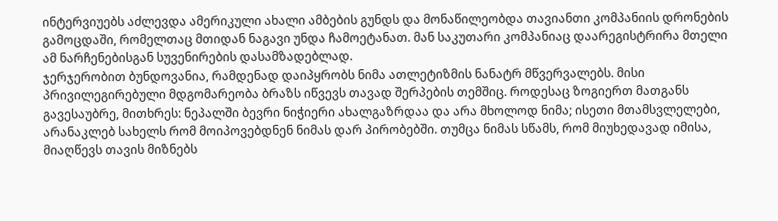ინტერვიუებს აძლევდა ამერიკული ახალი ამბების გუნდს და მონაწილეობდა თავიანთი კომპანიის დრონების გამოცდაში, რომელთაც მთიდან ნაგავი უნდა ჩამოეტანათ. მან საკუთარი კომპანიაც დაარეგისტრირა მთელი ამ ნარჩენებისგან სუვენირების დასამზადებლად.
ჯერჯერობით ბუნდოვანია, რამდენად დაიპყრობს ნიმა ათლეტიზმის ნანატრ მწვერვალებს. მისი პრივილეგირებული მდგომარეობა ბრაზს იწვევს თავად შერპების თემშიც. როდესაც ზოგიერთ მათგანს გავესაუბრე, მითხრეს: ნეპალში ბევრი ნიჭიერი ახალგაზრდაა და არა მხოლოდ ნიმა; ისეთი მთამსვლელები, არანაკლებ სახელს რომ მოიპოვებდნენ ნიმას დარ პირობებში. თუმცა ნიმას სწამს, რომ მიუხედავად იმისა, მიაღწევს თავის მიზნებს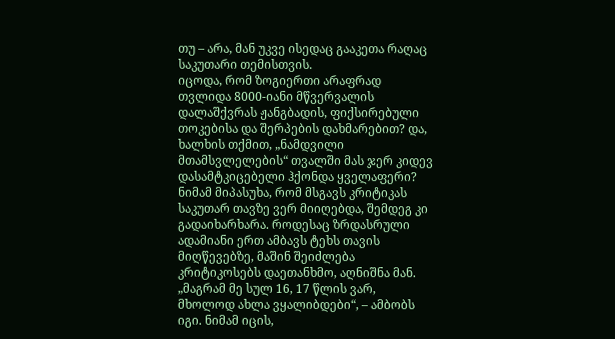თუ – არა, მან უკვე ისედაც გააკეთა რაღაც საკუთარი თემისთვის.
იცოდა, რომ ზოგიერთი არაფრად თვლიდა 8000-იანი მწვერვალის დალაშქვრას ჟანგბადის, ფიქსირებული თოკებისა და შერპების დახმარებით? და, ხალხის თქმით, „ნამდვილი მთამსვლელების“ თვალში მას ჯერ კიდევ დასამტკიცებელი ჰქონდა ყველაფერი? ნიმამ მიპასუხა, რომ მსგავს კრიტიკას საკუთარ თავზე ვერ მიიღებდა, შემდეგ კი გადაიხარხარა. როდესაც ზრდასრული ადამიანი ერთ ამბავს ტეხს თავის მიღწევებზე, მაშინ შეიძლება კრიტიკოსებს დაეთანხმო, აღნიშნა მან. „მაგრამ მე სულ 16, 17 წლის ვარ, მხოლოდ ახლა ვყალიბდები“, – ამბობს იგი. ნიმამ იცის,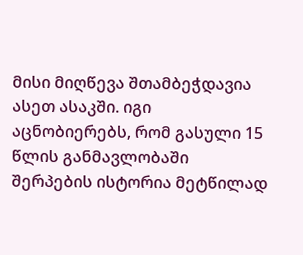მისი მიღწევა შთამბეჭდავია ასეთ ასაკში. იგი აცნობიერებს, რომ გასული 15 წლის განმავლობაში შერპების ისტორია მეტწილად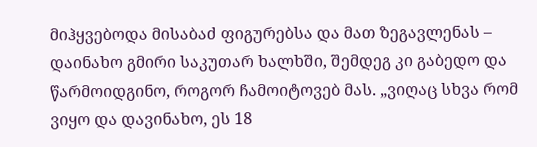მიჰყვებოდა მისაბაძ ფიგურებსა და მათ ზეგავლენას – დაინახო გმირი საკუთარ ხალხში, შემდეგ კი გაბედო და წარმოიდგინო, როგორ ჩამოიტოვებ მას. „ვიღაც სხვა რომ ვიყო და დავინახო, ეს 18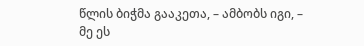წლის ბიჭმა გააკეთა, – ამბობს იგი, – მე ეს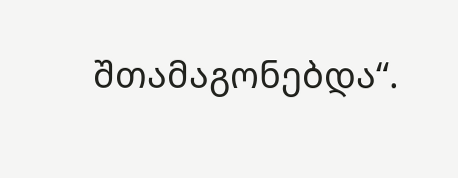შთამაგონებდა“.